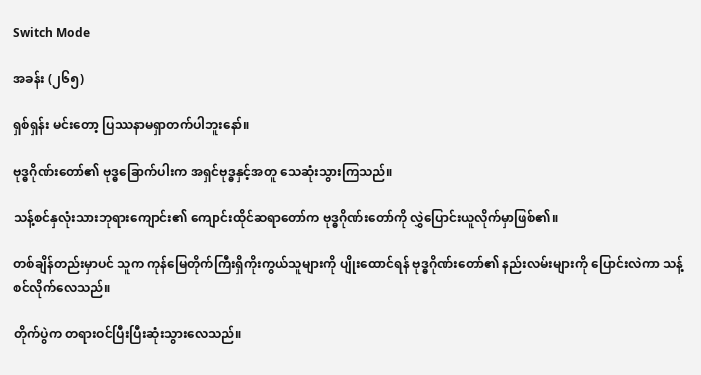Switch Mode

အခန်း (၂၆၅)

ရှစ်ရှန်း မင်းတော့ ပြဿနာမရှာတက်ပါဘူးနော်။

ဗုဒ္ဓဂိုဏ်းတော်၏ ဗုဒ္ဓခြောက်ပါးက အရှင်ဗုဒ္ဓနှင့်အတူ သေဆုံးသွားကြသည်။

သန့်စင်နှလုံးသားဘုရားကျောင်း၏ ကျောင်းထိုင်ဆရာတော်က ဗုဒ္ဓဂိုဏ်းတော်ကို လွှဲပြောင်းယူလိုက်မှာဖြစ်၏။

တစ်ချိန်တည်းမှာပင် သူက ကုန်မြေတိုက်ကြီးရှိကိုးကွယ်သူများကို ပျိုးထောင်ရန် ဗုဒ္ဓဂိုဏ်းတော်၏ နည်းလမ်းများကို ပြောင်းလဲကာ သန့်စင်လိုက်လေသည်။

တိုက်ပွဲက တရားဝင်ပြီးပြီးဆုံးသွားလေသည်။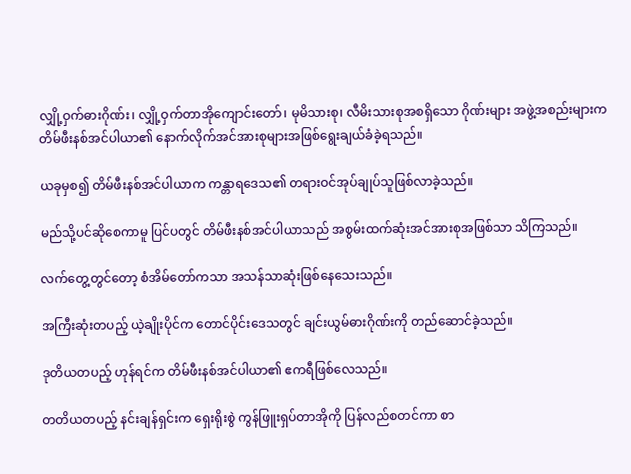လျှို့ဝှက်ဓားဂိုဏ်း၊ လျှို့ဝှက်တာအိုကျောင်းတော်၊ မုမိသားစု၊ လီမိးသားစုအစရှိသော ဂိုဏ်းများ အဖွဲ့အစည်းများက တိမ်ဖီးနစ်အင်ပါယာ၏ နောက်လိုက်အင်အားစုများအဖြစ်ရွေးချယ်ခံခဲ့ရသည်။

ယခုမှစ၍ တိမ်ဖီးနစ်အင်ပါယာက ကန္တာရဒေသ၏ တရားဝင်အုပ်ချုပ်သူဖြစ်လာခဲ့သည်။

မည်သို့ပင်ဆိုစေကာမူ ပြင်ပတွင် တိမ်ဖီးနစ်အင်ပါယာသည် အစွမ်းထက်ဆုံးအင်အားစုအဖြစ်သာ သိကြသည်။

လက်တွေ့တွင်တော့ စံအိမ်တော်ကသာ အသန်သာဆုံးဖြစ်နေသေးသည်။

အကြီးဆုံးတပည့် ယဲ့ချိုးပိုင်က တောင်ပိုင်းဒေသတွင် ချင်းယွမ်ဓားဂိုဏ်းကို တည်ဆောင်ခဲ့သည်။

ဒုတိယတပည့် ဟုန်ရင်က တိမ်ဖီးနစ်အင်ပါယာ၏ ဧကရီဖြစ်လေသည်။

တတိယတပည့် နင်းချန်ရှင်းက ရှေးရိုးစွဲ ကွန်ဖြူးရှပ်တာအိုကို ပြန်လည်စတင်ကာ စာ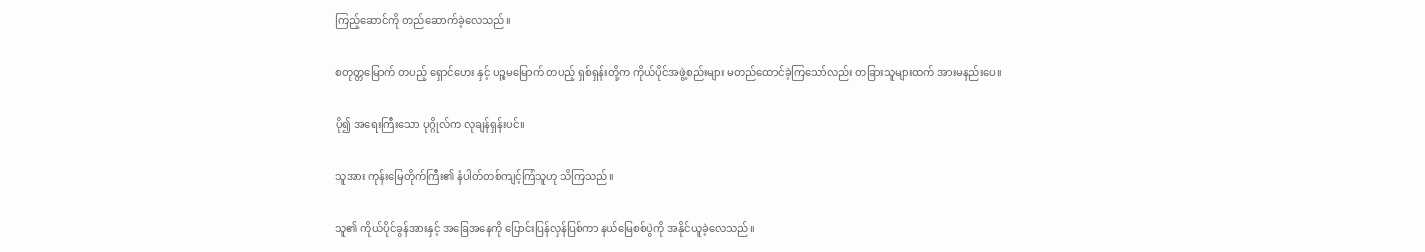ကြည့်ဆောင်ကို တည်ဆောက်ခဲ့လေသည်။

စတုတ္တမြောက် တပည့် ရှောင်ဟေး နှင့် ပဉ္စမမြောက် တပည့် ရှစ်ရှန်းတို့က ကိုယ်ပိုင်အဖွဲ့စည်းများ မတည်ထောင်ခဲ့ကြသော်လည်း တခြားသူများထက် အားမနည်းပေ။

ပို၍ အရေးကြီးသော ပုဂ္ဂိုလ်က လုချန်ရှန်းပင်။

သူအား ကုန်းမြေတိုက်ကြီး၏ နံပါတ်တစ်ကျင့်ကြံသူဟု သိကြသည်။

သူ၏ ကိုယ်ပိုင်ခွန်အားနှင့် အခြေအနေကို ပြောင်းပြန်လှန်ပြစ်ကာ နယ်မြေစစ်ပွဲကို အနိုင်ယူခဲ့လေသည်။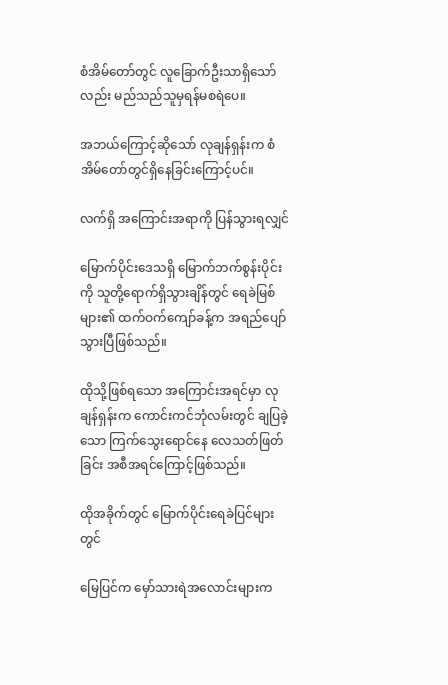စံအိမ်တော်တွင် လူခြောက်ဦးသာရှိသော်လည်း မည်သည်သူမှရန်မစရဲပေ။

အဘယ်ကြောင့်ဆိုသော် လုချန်ရှန်းက စံအိမ်တော်တွင်ရှိနေခြင်းကြောင့်ပင်။

လက်ရှိ အကြောင်းအရာကို ပြန်သွားရလျှင်

မြောက်ပိုင်းဒေသရှိ မြောက်ဘက်စွန်းပိုင်းကို သူတို့ရောက်ရှိသွားချိန်တွင် ရေခဲမြစ်များ၏ ထက်ဝက်ကျော်ခန့်က အရည်ပျော်သွားပြီဖြစ်သည်။

ထိုသို့ဖြစ်ရသော အကြောင်းအရင်မှာ လုချန်ရှန်းက ကောင်းကင်ဘုံလမ်းတွင် ချပြခဲ့သော ကြက်သွေးရောင်နေ လေသတ်ဖြတ်ခြင်း အစီအရင်ကြောင့်ဖြစ်သည်။

ထိုအခိုက်တွင် မြောက်ပိုင်းရေခဲပြင်များတွင်

မြေပြင်က မှော်သားရဲအလောင်းများက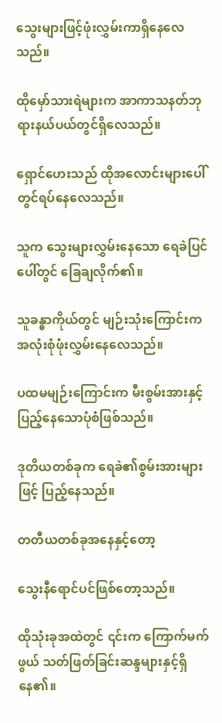သွေးများဖြင့်ဖုံးလွှမ်းကာရှိနေလေသည်။

ထိုမှော်သားရဲများက အာကာသနတ်ဘုရားနယ်ပယ်တွင်ရှိလေသည်။

ရှောင်ဟေးသည် ထိုအလောင်းများပေါ်တွင်ရပ်နေလေသည်။

သူက သွေးများလွှမ်းနေသော ရေခဲပြင်ပေါ်တွင် ခြေချလိုက်၏။

သူခန္ဓာကိုယ်တွင် မျဉ်းသုံးကြောင်းက အလုံးစုံဖုံးလွှမ်းနေလေသည်။

ပထမမျဉ်းကြောင်းက မီးစွမ်းအားနှင့်ပြည့်နေသောပုံစံဖြစ်သည်။

ဒုတိယတစ်ခုက ရေခဲ၏စွမ်းအားများဖြင့် ပြည့်နေသည်။

တတီယတစ်ခုအနေနှင့်တော့

သွေးနီရောင်ပင်ဖြစ်တော့သည်။

ထိုသုံးခုအထဲတွင် ၎င်းက ကြောက်မက်ဖွယ် သတ်ဖြတ်ခြင်းဆန္ဒများနှင့်ရှိနေ၏။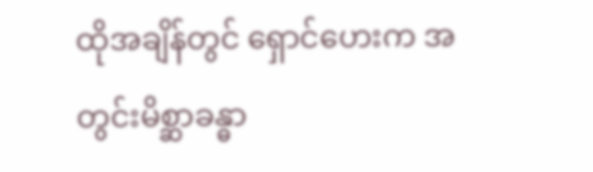ထိုအချိန်တွင် ရှောင်ဟေးက အတွင်းမိစ္ဆာခန္ဓာ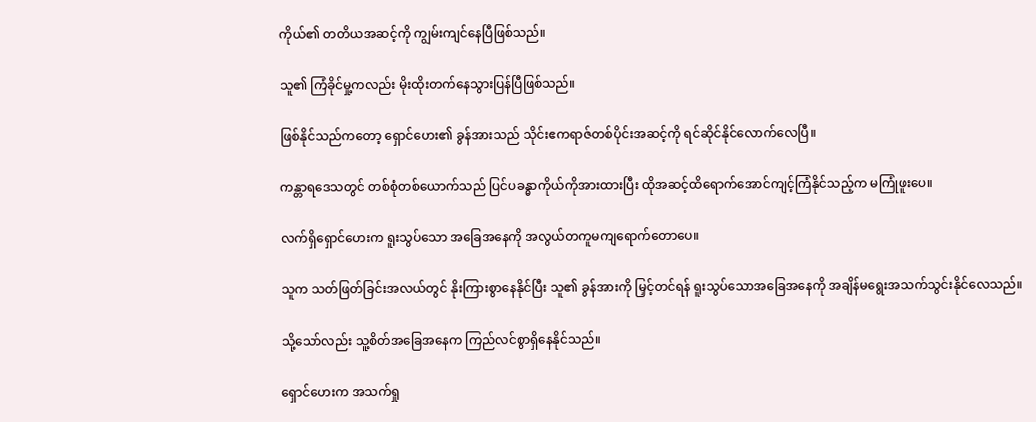ကိုယ်၏ တတိယအဆင့်ကို ကျွမ်းကျင်နေပြီဖြစ်သည်။

သူ၏ ကြံခိုင်မှု့ကလည်း မိုးထိုးတက်နေသွားပြန်ပြီဖြစ်သည်။

ဖြစ်နိုင်သည်ကတော့ ရှောင်ဟေး၏ ခွန်အားသည် သိုင်းဧကရာဇ်တစ်ပိုင်းအဆင့်ကို ရင်ဆိုင်နိုင်လောက်လေပြီ။

ကန္တာရဒေသတွင် တစ်စုံတစ်ယောက်သည် ပြင်ပခန္ဓာကိုယ်ကိုအားထားပြီး ထိုအဆင့်ထိရောက်အောင်ကျင့်ကြံနိုင်သည့်က မကြုံဖူးပေ။

လက်ရှိရှောင်ဟေးက ရူးသွပ်သော အခြေအနေကို အလွယ်တကူမကျရောက်တောပေ။

သူက သတ်ဖြတ်ခြင်းအလယ်တွင် နိုးကြားစွာနေနိုင်ပြီး သူ၏ ခွန်အားကို မြှင့်တင်ရန် ရူးသွပ်သောအခြေအနေကို အချိန်မရွေးအသက်သွင်းနိုင်လေသည်။

သို့သော်လည်း သူ့စိတ်အခြေအနေက ကြည်လင်စွာရှိနေနိုင်သည်။

ရှောင်ဟေးက အသက်ရှု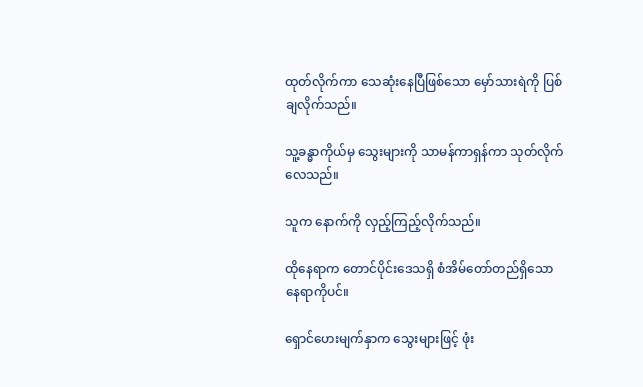ထုတ်လိုက်ကာ သေဆုံးနေပြီဖြစ်သော မှော်သားရဲကို ပြစ်ချလိုက်သည်။

သူ့ခန္ဓာကိုယ်မှ သွေးများကို သာမန်ကာရှန်ကာ သုတ်လိုက်လေသည်။

သူက နောက်ကို လှည့်ကြည့်လိုက်သည်။

ထိုနေရာက တောင်ပိုင်းဒေသရှိ စံအိမ်တော်တည်ရှိသော နေရာကိုပင်။

ရှောင်ဟေးမျက်နှာက သွေးများဖြင့် ဖုံး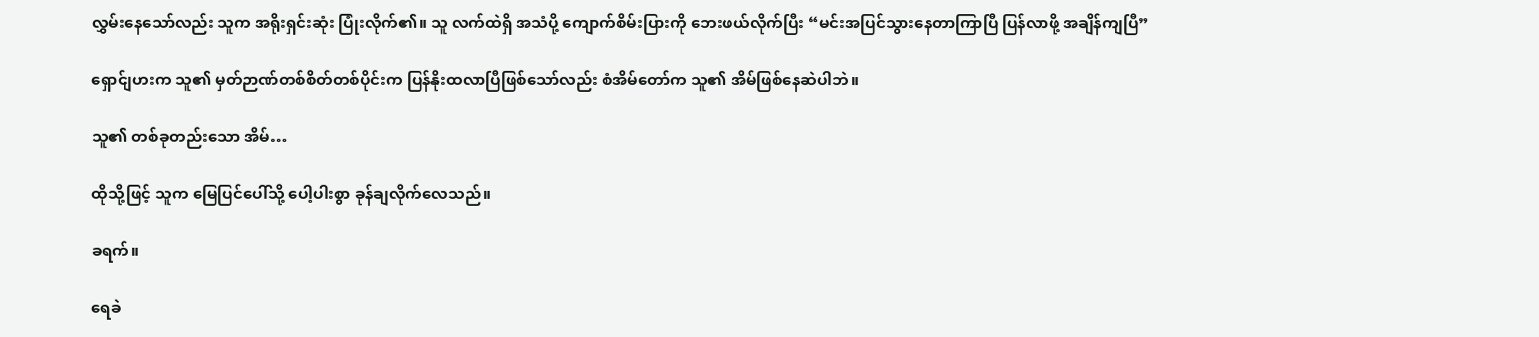လွှမ်းနေသော်လည်း သူက အရိုးရှင်းဆုံး ပြုံးလိုက်၏။ သူ လက်ထဲရှိ အသံပို့ ကျောက်စိမ်းပြားကို ဘေးဖယ်လိုက်ပြီး “မင်းအပြင်သွားနေတာကြာပြီ ပြန်လာဖို့ အချိန်ကျပြီ”

ရှောင်ျဟးက သူ၏ မှတ်ဉာဏ်တစ်စိတ်တစ်ပိုင်းက ပြန်နိုးထလာပြီဖြစ်သော်လည်း စံအိမ်တော်က သူ၏ အိမ်ဖြစ်နေဆဲပါဘဲ။

သူ၏ တစ်ခုတည်းသော အိမ်…

ထိုသို့ဖြင့် သူက မြေပြင်ပေါ်သို့ ပေါ့ပါးစွာ ခုန်ချလိုက်လေသည်။

ခရက်။

ရေခဲ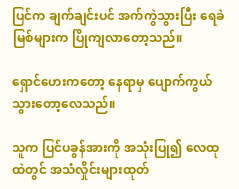ပြင်က ချက်ချင်းပင် အက်ကွဲသွားပြီး ရေခဲမြစ်များက ပြိုကျလာတော့သည်။

ရှောင်ဟေးကတော့ နေရာမှ ပျောက်ကွယ်သွားတော့လေသည်။

သူက ပြင်ပခွန်အားကို အသုံးပြု၍ လေထုထဲတွင် အသံလှိုင်းများထုတ်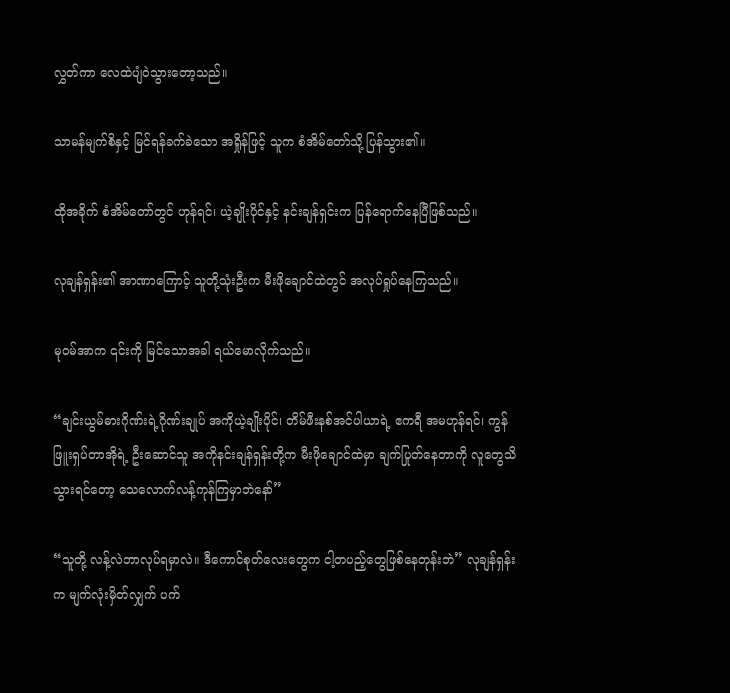လွှတ်ကာ လေထဲပျံဝဲသွားတော့သည်။

သာမန်မျက်စိနှင့် မြင်ရန်ခက်ခဲသော အရှိုန်ဖြင့် သူက စံအိမ်တော်သို့ ပြန်သွား၏။

ထိုအခိုက် စံအိမ်တော်တွင် ဟုန်ရင်၊ ယဲ့ချိုးပိုင်နှင့် နင်းချန်ရှင်းက ပြန်ရောက်နေပြီဖြစ်သည်။

လုချန်ရှန်း၏ အာဏာကြောင့် သူတို့သုံးဦးက မီးဖိုချောင်ထဲတွင် အလုပ်ရှုပ်နေကြသည်။

မုဝမ်အာက ၎င်းကို မြင်သောအခါ ရယ်မောလိုက်သည်။

“ချင်းယွမ်ဓားဂိုဏ်းရဲ့ဂိုဏ်းချုပ် အကိုယဲ့ချိုးပိုင်၊ တိမ်ဖီးနစ်အင်ပါယာရဲ့ ဧကရီ အမဟုန်ရင်၊ ကွန်ဖြူးရှပ်တာအိုရဲ့ ဦးဆောင်သူ အကိုနင်းချန်ရှန်းတို့က မီးဖိုချောင်ထဲမှာ ချက်ပြုတ်နေတာကို လူတွေသိသွားရင်တော့ သေလောက်လန့်ကုန်ကြမှာဘဲနော်”

“သူတို့ လန့်လဲဘာလုပ်ရမှာလဲ။ ဒီကောင်စုတ်လေးတွေက ငါ့တပည့်တွေဖြစ်နေတုန်းဘဲ” လုချန်ရှန်းက မျက်လုံးမှိတ်လျှက် ပက်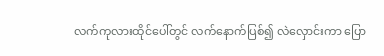လက်ကုလားထိုင်ပေါ်တွင် လက်နောက်ပြစ်၍ လဲလှောင်းကာ ပြော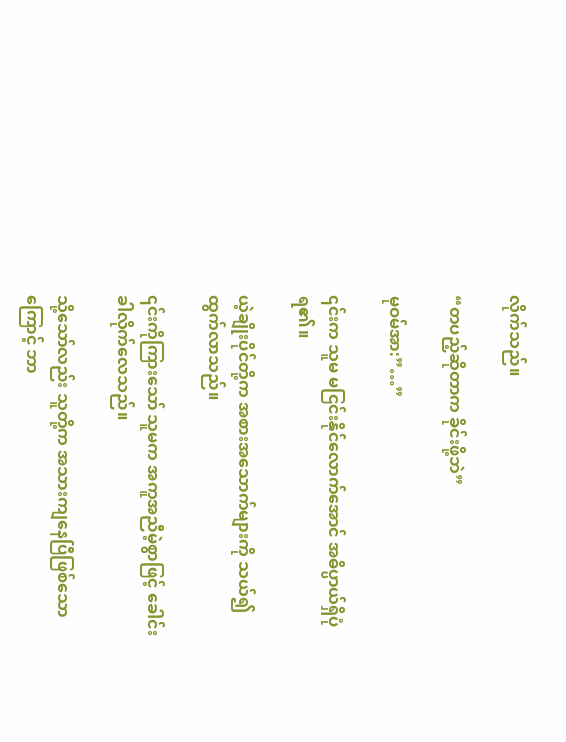လိုက်သည်။

“တပည့်ဆိုတာက ခိုင်းဖို့ဘဲ”

မုဝမ်အာ:”…”

၎င်းက သူမ မငြင်းနိုင်လောက်အောင် အဓိပ္ပာယ်ရှိပုံရ၏။

ယဲ့ချိုးပိုင်တို့က အစားအသောက်များကို သယ်၍ ထွက်လာသည်။

၎င်းကိုကြားသော် သူမက အကူအညီမဲ့စွာဖြင့် ခေါင်းခါလိုက်လေသည်။

သို့သော်လည်း သူတို့က အသားကျနေပြီဖြစ်သောကြောင့် ဘာ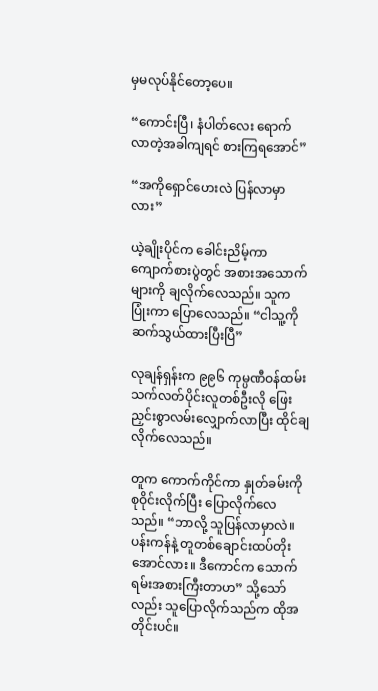မှမလုပ်နိုင်တော့ပေ။

“ကောင်းပြီ၊ နံပါတ်လေး ရောက်လာတဲ့အခါကျရင် စားကြရအောင်”

“အကိုရှောင်ဟေးလဲ ပြန်လာမှာလား”

ယဲ့ချိုးပိုင်က ခေါင်းညိမ့်ကာ ကျောက်စားပွဲတွင် အစားအသောက်များကို ချလိုက်လေသည်။ သူက ပြုံးကာ ပြောလေသည်။ “ငါသူ့ကို ဆက်သွယ်ထားပြီးပြီ”

လုချန်ရှန်းက ၉၉၆ ကုမ္ပဏီဝန်ထမ်း သက်လတ်ပိုင်းလူတစ်ဦးလို ဖြေးညှင်းစွာလမ်းလျှောက်လာပြီး ထိုင်ချလိုက်လေသည်။

တူက ကောက်ကိုင်ကာ နှုတ်ခမ်းကို စုဝိုင်းလိုက်ပြီး ပြောလိုက်လေသည်။ “ဘာလို့ သူပြန်လာမှာလဲ။ ပန်းကန်နဲ့ တူတစ်ချောင်းထပ်တိုးအောင်လား။ ဒီကောင်က သောက်ရမ်းအစားကြီးတာဟ” သို့သော်လည်း သူပြောလိုက်သည်က ထိုအတိုင်းပင်။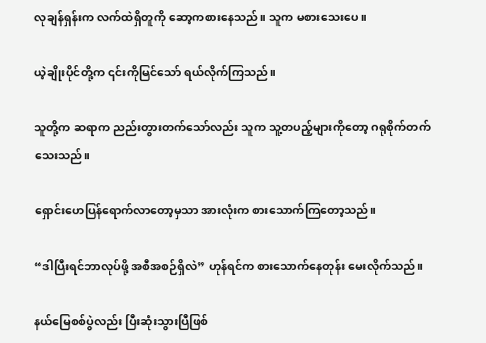လုချန်ရှန်းက လက်ထဲရှိတူကို ဆော့ကစားနေသည်။ သူက မစားသေးပေ။

ယဲ့ချိုးပိုင်တို့က ၎င်းကိုမြင်သော် ရယ်လိုက်ကြသည်။

သူတို့က ဆရာက ညည်းတွားတက်သော်လည်း သူက သူ့တပည့်များကိုတော့ ဂရုစိုက်‌တက်သေးသည်။

ရှောင်းဟေပြန်ရောက်လာတော့မှသာ အားလုံးက စားသောက်ကြတော့သည်။

“ဒါပြီးရင်ဘာလုပ်ဖို့ အစီအစဉ်ရှိလဲ” ဟုန်ရင်က စားသောက်နေတုန်း မေးလိုက်သည်။

နယ်မြေစစ်ပွဲလည်း ပြီးဆုံးသွားပြီဖြစ်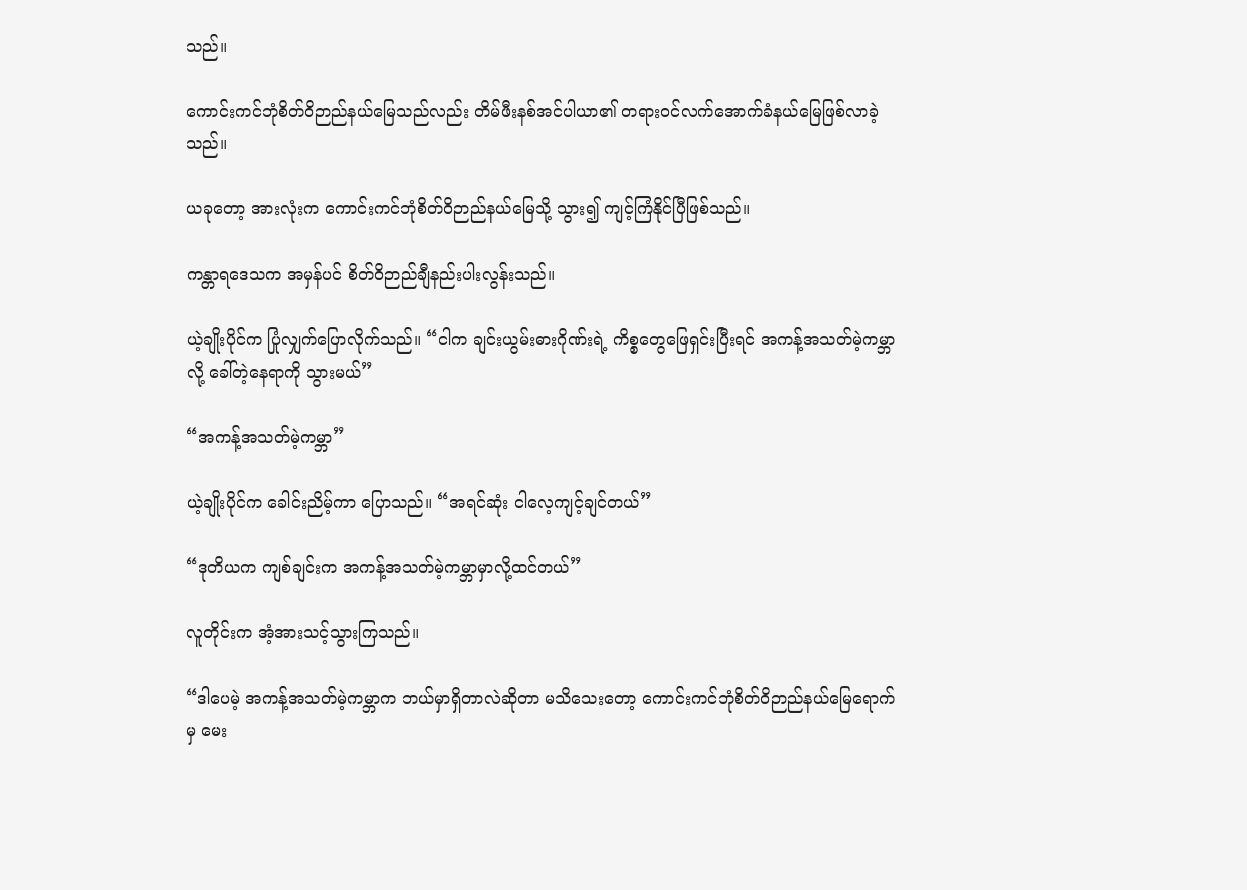သည်။

ကောင်းကင်ဘုံစိတ်ဝိဉာည်နယ်မြေသည်လည်း တိမ်ဖီးနစ်အင်ပါယာ၏ တရားဝင်လက်အောက်ခံနယ်မြေဖြစ်လာခဲ့သည်။

ယခုတော့ အားလုံးက ကောင်းကင်ဘုံစိတ်ဝိဉာည်နယ်မြေသို့ သွား၍ ကျင့်ကြံနိုင်ပြီဖြစ်သည်။

ကန္တာရဒေသက အမှန်ပင် စိတ်ဝိဉာည်ချီနည်းပါးလွန်းသည်။

ယဲ့ချိုးပိုင်က ပြုံလျှက်ပြောလိုက်သည်။ “ငါက ချင်းယွမ်းဓားဂိုဏ်းရဲ့ ကိစ္စတွေဖြေရှင်းပြီးရင် အကန့်အသတ်မဲ့ကမ္ဘာလို့ ခေါ်တဲ့နေရာကို သွားမယ်”

“အကန့်အသတ်မဲ့ကမ္ဘာ”

ယဲ့ချိုးပိုင်က ခေါင်းညိမ့်ကာ ပြောသည်။ “အရင်ဆုံး ငါလေ့ကျင့်ချင်တယ်”

“ဒုတိယက ကျစ်ချင်းက အကန့်အသတ်မဲ့ကမ္ဘာမှာလို့ထင်တယ်”

လူတိုင်းက အံ့အားသင့်သွားကြသည်။

“ဒါပေမဲ့ အကန့်အသတ်မဲ့ကမ္ဘာက ဘယ်မှာရှိတာလဲဆိုတာ မသိသေးတော့ ကောင်းကင်ဘုံစိတ်ဝိဉာည်နယ်မြေရောက်မှ မေး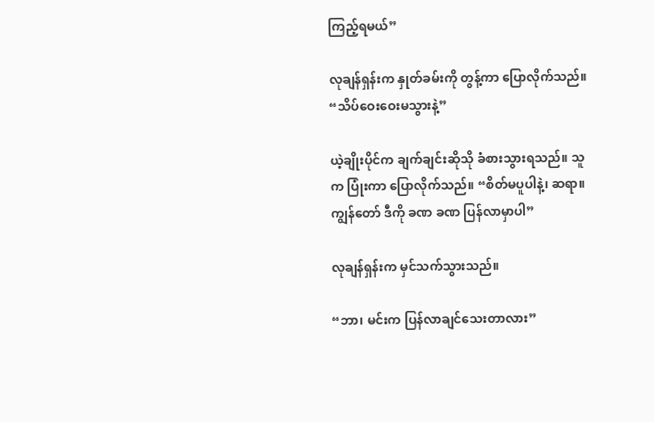ကြည့်ရမယ်”

လုချန်ရှန်းက နှုတ်ခမ်းကို တွန့်ကာ ပြောလိုက်သည်။ “သိပ်ဝေးဝေးမသွားနဲ့”

ယဲ့ချိုးပိုင်က ချက်ချင်းဆိုသို ခံစားသွားရသည်။ သူက ပြုံးကာ ပြောလိုက်သည်။ “စိတ်မပူပါနဲ့၊ ဆရာ။ ကျွန်တော် ဒီကို ခဏ ခဏ ပြန်လာမှာပါ”

လုချန်ရှန်းက မှင်သက်သွားသည်။

“ဘာ၊ မင်းက ပြန်လာချင်သေးတာလား”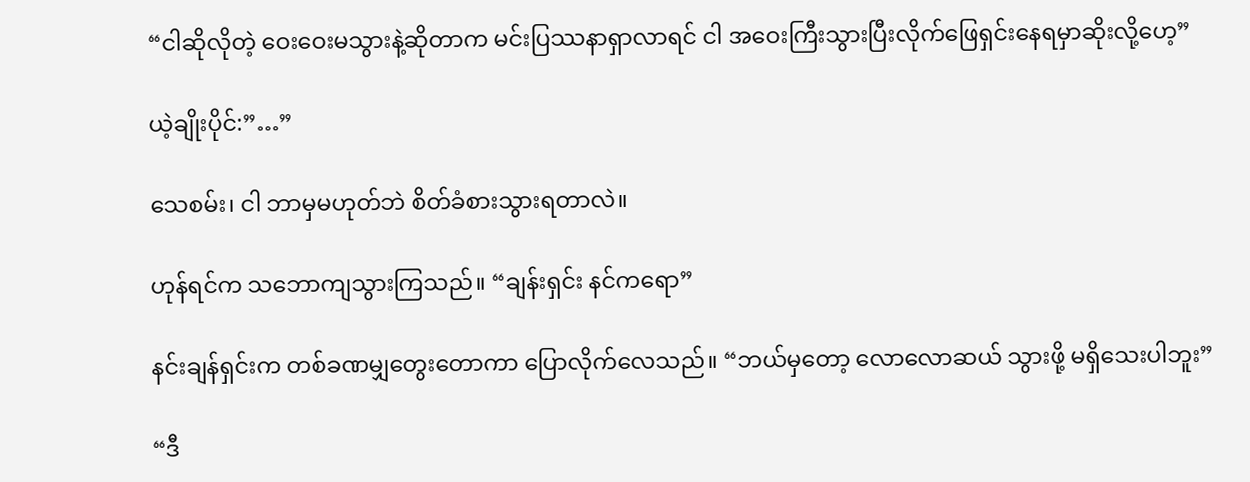“ငါဆိုလိုတဲ့ ဝေးဝေးမသွားနဲ့ဆိုတာက မင်းပြဿနာရှာလာရင် ငါ အဝေးကြီးသွားပြီးလိုက်ဖြေရှင်းနေရမှာဆိုးလို့ဟေ့”

ယဲ့ချိုးပိုင်:”…”

သေစမ်း၊ ငါ ဘာမှမဟုတ်ဘဲ စိတ်ခံစားသွားရတာလဲ။

ဟုန်ရင်က သဘောကျသွားကြသည်။ “ချန်းရှင်း နင်ကရော”

နင်းချန်ရှင်းက တစ်ခဏမျှတွေးတောကာ ပြောလိုက်လေသည်။ “ဘယ်မှတော့ လောလောဆယ် သွားဖို့ မရှိသေးပါဘူး”

“ဒီ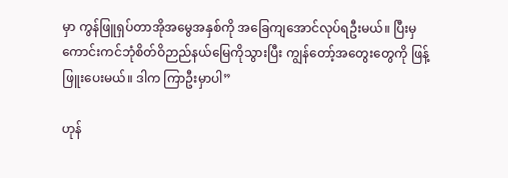မှာ ကွန်ဖြူရှပ်တာအိုအမွေအနှစ်ကို အခြေကျအောင်လုပ်ရဦးမယ်။ ပြီးမှ ကောင်းကင်ဘုံစိတ်ဝိဉာည်နယ်မြေကိုသွားပြီး ကျွန်တော့်အတွေးတွေကို ဖြန့်ဖြူးပေးမယ်။ ဒါက ကြာဦးမှာပါ”

ဟုန်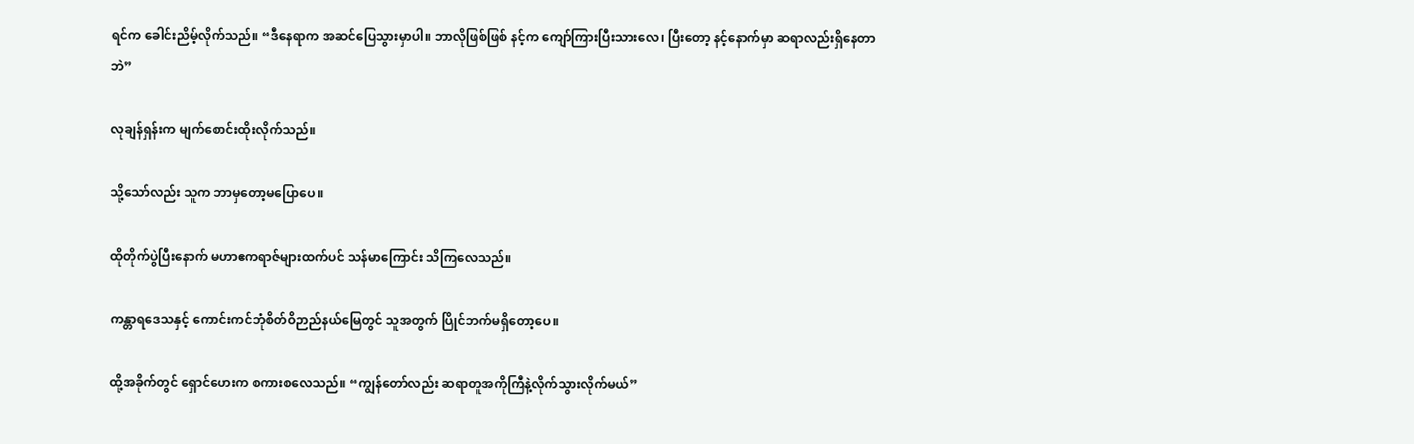ရင်က ခေါင်းညိမ့်လိုက်သည်။ “ဒီနေရာက အဆင်ပြေသွားမှာပါ။ ဘာလိုဖြစ်ဖြစ် နင့်က ကျော်ကြားပြီးသားလေ၊ ပြီးတော့ နင့်နောက်မှာ ဆရာလည်းရှိနေတာဘဲ”

လုချန်ရှန်းက မျက်စောင်းထိုးလိုက်သည်။

သို့သော်လည်း သူက ဘာမှတော့မပြောပေ။

ထိုတိုက်ပွဲပြီးနောက် မဟာဧကရာဇ်များထက်ပင် သန်မာကြောင်း သိကြလေသည်။

ကန္တာရဒေသနှင့် ကောင်းကင်ဘုံစိတ်ဝိဉာည်နယ်မြေတွင် သူအတွက် ပြိုင်ဘက်မရှိတော့ပေ။

ထို့အခိုက်တွင် ရှောင်ဟေးက စကားစလေသည်။ “ကျွန်တော်လည်း ဆရာတူအကိုကြီနဲ့လိုက်သွားလိုက်မယ်”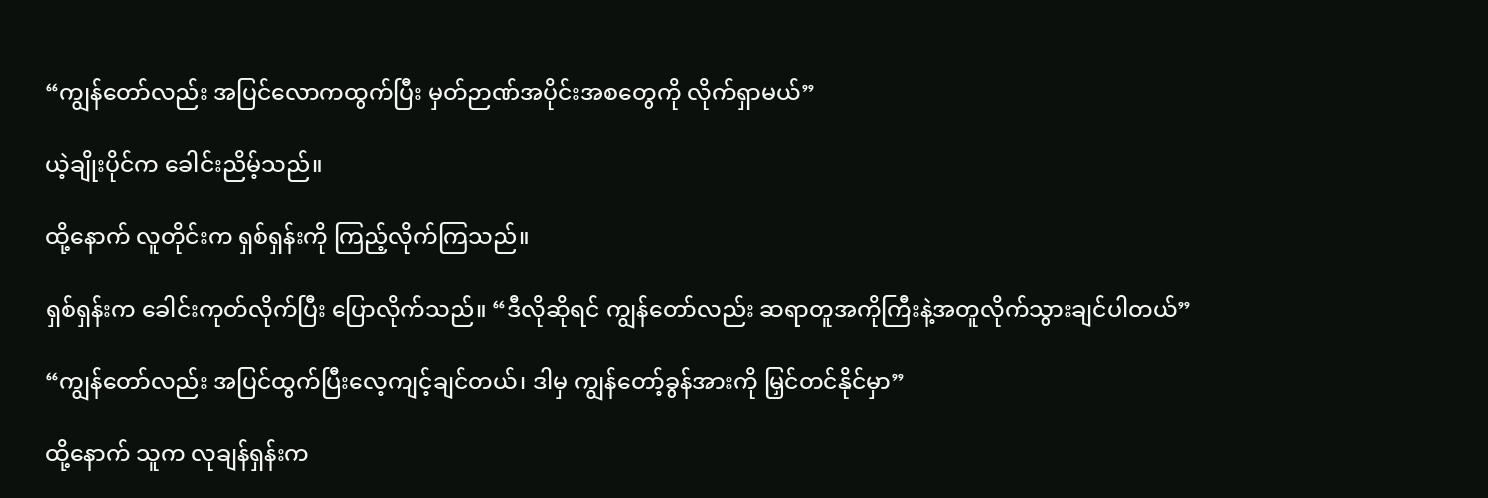“ကျွန်တော်လည်း အပြင်လောကထွက်ပြီး မှတ်ဉာဏ်အပိုင်းအစတွေကို လိုက်ရှာမယ်”

ယဲ့ချိုးပိုင်က ခေါင်းညိမ့်သည်။

ထို့နောက် လူတိုင်းက ရှစ်ရှန်းကို ကြည့်လိုက်ကြသည်။

ရှစ်ရှန်းက ခေါင်းကုတ်လိုက်ပြီး ပြောလိုက်သည်။ “ဒီလိုဆိုရင် ကျွန်တော်လည်း ဆရာတူအကိုကြီးနဲ့အတူလိုက်သွားချင်ပါတယ်”

“ကျွန်တော်လည်း အပြင်ထွက်ပြီးလေ့ကျင့်ချင်တယ်၊ ဒါမှ ကျွန်တော့်ခွန်အားကို မြှင်တင်နိုင်မှာ”

ထို့နောက် သူက လုချန်ရှန်းက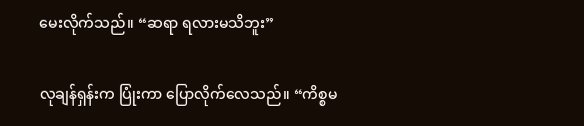မေးလိုက်သည်။ “ဆရာ ရလားမသိဘူး”

လုချန်ရှန်းက ပြုံးကာ ပြောလိုက်လေသည်။ “ကိစ္စမ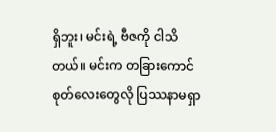ရှိဘူး၊ မင်းရဲ့ ဗီဇကို ငါသိတယ်။ မင်းက တခြားကောင်စုတ်လေးတွေလို ပြဿနာမရှာ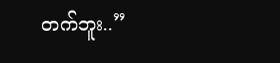တက်ဘူး..”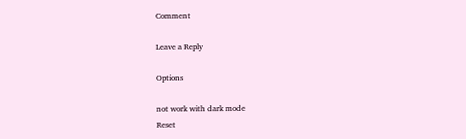Comment

Leave a Reply

Options

not work with dark mode
Reset